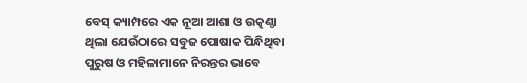ବେସ୍ କ୍ୟାମ୍ପରେ ଏକ ନୂଆ ଆଶା ଓ ଉତ୍କଣ୍ଠା ଥିଲା ଯେଉଁଠାରେ ସବୁଜ ପୋଷାକ ପିନ୍ଧିଥିବା ପୁରୁଷ ଓ ମହିଳାମାନେ ନିରନ୍ତର ଭାବେ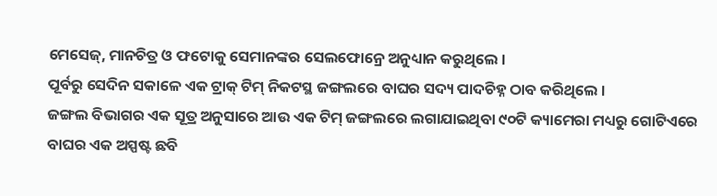ମେସେଜ୍, ମାନଚିତ୍ର ଓ ଫଟୋକୁ ସେମାନଙ୍କର ସେଲଫୋନ୍ରେ ଅନୁଧ୍ୟାନ କରୁଥିଲେ ।
ପୂର୍ବରୁ ସେଦିନ ସକାଳେ ଏକ ଟ୍ରାକ୍ ଟିମ୍ ନିକଟସ୍ଥ ଜଙ୍ଗଲରେ ବାଘର ସଦ୍ୟ ପାଦଚିହ୍ନ ଠାବ କରିଥିଲେ ।
ଜଙ୍ଗଲ ବିଭାଗର ଏକ ସୂତ୍ର ଅନୁସାରେ ଆଉ ଏକ ଟିମ୍ ଜଙ୍ଗଲରେ ଲଗାଯାଇଥିବା ୯୦ଟି କ୍ୟାମେରା ମଧ୍ୟରୁ ଗୋଟିଏରେ ବାଘର ଏକ ଅସ୍ପଷ୍ଟ ଛବି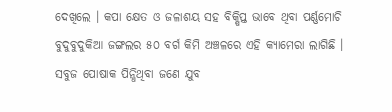ଦେଖିଲେ । କପା କ୍ଷେତ ଓ ଜଳାଶୟ ସହ ବିକ୍ଷିପ୍ତ ଭାବେ ଥିବା ପର୍ଣ୍ଣମୋଚି ବୁଦୁବୁଦୁକିଆ ଜଙ୍ଗଲର ୫୦ ବର୍ଗ କିମି ଅଞ୍ଚଳରେ ଏହି କ୍ୟାମେରା ଲାଗିଛି । ସବୁଜ ପୋଷାକ ପିନ୍ଧିଥିବା ଜଣେ ଯୁବ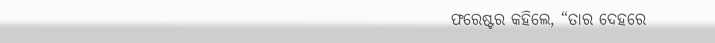ଫରେଷ୍ଟର କହିଲେ, “ତାର ଦେହରେ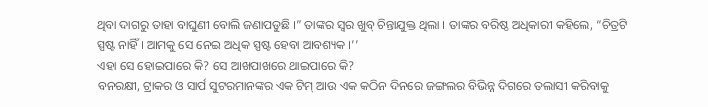ଥିବା ଦାଗରୁ ତାହା ବାଘୁଣୀ ବୋଲି ଜଣାପଡୁଛି ।” ତାଙ୍କର ସ୍ୱର ଖୁବ୍ ଚିନ୍ତାଯୁକ୍ତ ଥିଲା । ତାଙ୍କର ବରିଷ୍ଠ ଅଧିକାରୀ କହିଲେ, “ଚିତ୍ରଟି ସ୍ପଷ୍ଟ ନାହିଁ । ଆମକୁ ସେ ନେଇ ଅଧିକ ସ୍ପଷ୍ଟ ହେବା ଆବଶ୍ୟକ ।’’
ଏହା ସେ ହୋଇପାରେ କି? ସେ ଆଖପାଖରେ ଥାଇପାରେ କି?
ବନରକ୍ଷୀ, ଟ୍ରାକର ଓ ସାର୍ପ ସୁଟରମାନଙ୍କର ଏକ ଟିମ୍ ଆଉ ଏକ କଠିନ ଦିନରେ ଜଙ୍ଗଲର ବିଭିନ୍ନ ଦିଗରେ ତଲାସୀ କରିବାକୁ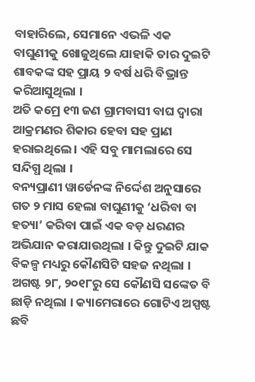ବାହାରିଲେ, ସେମାନେ ଏଭଳି ଏକ ବାଘୁଣୀକୁ ଖୋଜୁଥିଲେ ଯାହାକି ତାର ଦୁଇଟି ଶାବକଙ୍କ ସହ ପ୍ରାୟ ୨ ବର୍ଷ ଧରି ବିଭ୍ରାନ୍ତ କରିଆସୁଥିଲା ।
ଅତି କମ୍ରେ ୧୩ ଜଣ ଗ୍ରାମବାସୀ ବାଘ ଦ୍ୱାରା ଆକ୍ରମଣର ଶିକାର ହେବା ସହ ପ୍ରାଣ ହରାଇଥିଲେ । ଏହି ସବୁ ମାମଲାରେ ସେ ସନ୍ଦିଗ୍ଧ ଥିଲା ।
ବନ୍ୟପ୍ରାଣୀ ୱାର୍ଡେନଙ୍କ ନିର୍ଦ୍ଦେଶ ଅନୁସାରେ ଗତ ୨ ମାସ ହେଲା ବାଘୁଣୀକୁ ‘ଧରିବା ବା ହତ୍ୟା’ କରିବା ପାଇଁ ଏକ ବଡ଼ ଧରଣର ଅଭିଯାନ କରାଯାଉଥିଲା । କିନ୍ତୁ ଦୁଇଟି ଯାକ ବିକଳ୍ପ ମଧ୍ୟରୁ କୌଣସିଟି ସହଜ ନଥିଲା । ଅଗଷ୍ଟ ୨୮, ୨୦୧୮ରୁ ସେ କୌଣସି ସଙ୍କେତ ବି ଛାଡ଼ି ନଥିଲା । କ୍ୟାମେରାରେ ଗୋଟିଏ ଅସ୍ପଷ୍ଟ ଛବି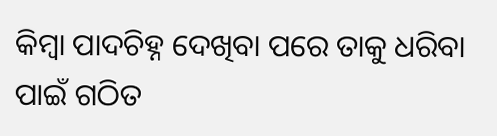କିମ୍ବା ପାଦଚିହ୍ନ ଦେଖିବା ପରେ ତାକୁ ଧରିବା ପାଇଁ ଗଠିତ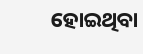ହୋଇଥିବା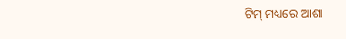ଟିମ୍ ମଧ୍ୟରେ ଆଶା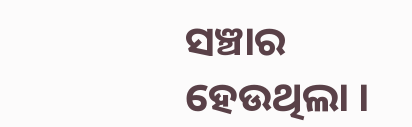ସଞ୍ଚାର ହେଉଥିଲା ।